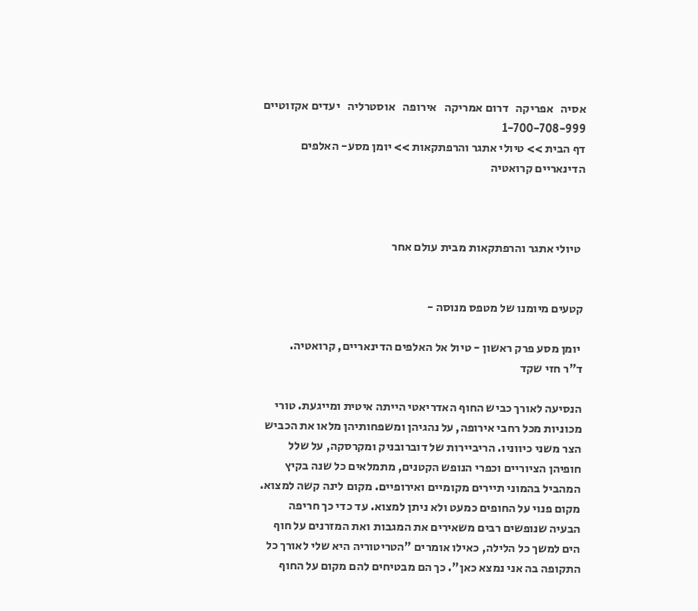אסיה   אפריקה   דרום אמריקה   אירופה   אוסטרליה   יעדים אקזוטיים
1-700-708-999
דף הבית >> טיולי אתגר והרפתקאות >> יומן מסע- האלפים הדינאריים קרואטיה



 טיולי אתגר והרפתקאות מבית עולם אחר


קטעים מיומנו של מטפס מנוסה -

 יומן מסע פרק ראשון - טיול אל האלפים הדינאריים, קרואטיה.
ד"ר חזי שקד

הנסיעה לאורך כביש החוף האדריאטי הייתה איטית ומייגעת. טורי מכוניות מכל רחבי אירופה, על נהגיהן ומשפחותיהן מלאו את הכביש הצר משני כיווניו. הריביירות של דוברובניק ומקרסקה, על שלל חופיהן הציוריים וכפרי הנופש הקטנים, מתמלאים כל שנה בקיץ המהביל בהמוני תיירים מקומיים ואירופיים. מקום לינה קשה למצוא. מקום פנוי על החופים כמעט ולא ניתן למצוא. עד כדי כך חריפה הבעיה שנופשים רבים משאירים את המגבות ואת המזרנים על חוף הים למשך כל הלילה, כאילו אומרים "הטריטוריה היא שלי לאורך כל התקופה בה אני נמצא כאן". כך הם מבטיחים להם מקום על החוף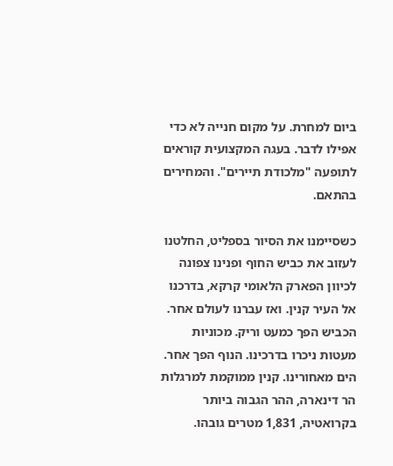ביום למחרת. על מקום חנייה לא כדי אפילו לדבר. בעגה המקצועית קוראים לתופעה "מלכודת תיירים". והמחירים בהתאם.

כשסיימנו את הסיור בספליט, החלטנו לעזוב את כביש החוף ופנינו צפונה לכיוון הפארק הלאומי קרקא, בדרכנו אל העיר קנין. ואז עברנו לעולם אחר. הכביש הפך כמעט וריק. מכוניות מעטות ניכרו בדרכינו. הנוף הפך אחר. הים מאחורינו. קנין ממוקמת למרגלות הר דינארה, ההר הגבוה ביותר בקרואטיה, 1,831 מטרים גובהו.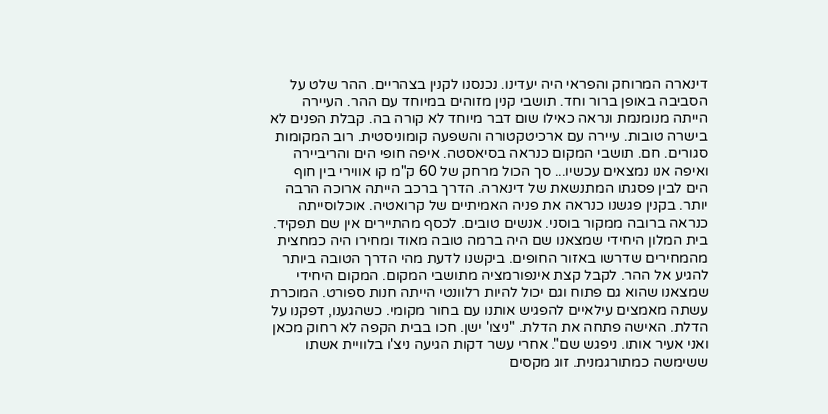דינארה המרוחק והפראי היה יעדינו. נכנסנו לקנין בצהריים. ההר שלט על הסביבה באופן ברור וחד. תושבי קנין מזוהים במיוחד עם ההר. העיירה הייתה מנומנמת ונראה כאילו שום דבר מיוחד לא קורה בה. קבלת הפנים לא בישרה טובות. עיירה עם ארכיטקטורה והשפעה קומוניסטית. רוב המקומות סגורים. חם. תושבי המקום כנראה בסיאסטה. איפה חופי הים והריביירה ואיפה אנו נמצאים עכשיו... סך הכול מרחק של 60 ק"מ קו אווירי בין חוף הים לבין פסגתו המתנשאת של דינארה. הדרך ברכב הייתה ארוכה הרבה יותר. בקנין פגשנו כנראה את פניה האמיתיים של קרואטיה. אוכלוסייתה כנראה ברובה ממקור בוסני. אנשים טובים. לכסף מהתיירים אין שם תפקיד. בית המלון היחידי שמצאנו שם היה ברמה טובה מאוד ומחירו היה כמחצית מהמחירים שדרשו באזור החופים. ביקשנו לדעת מהי הדרך הטובה ביותר להגיע אל ההר. לקבל קצת אינפורמציה מתושבי המקום. המקום היחידי שמצאנו שהוא גם פתוח וגם יכול להיות רלוונטי הייתה חנות ספורט. המוכרת עשתה מאמצים עילאיים להפגיש אותנו עם בחור מקומי. כשהגענו, דפקנו על הדלת. האישה פתחה את הדלת. "ניצו' ישן. חכו בבית הקפה לא רחוק מכאן ואני אעיר אותו. ניפגש שם". אחרי עשר דקות הגיעה ניצ'ו בלוויית אשתו ששימשה כמתורגמנית. זוג מקסים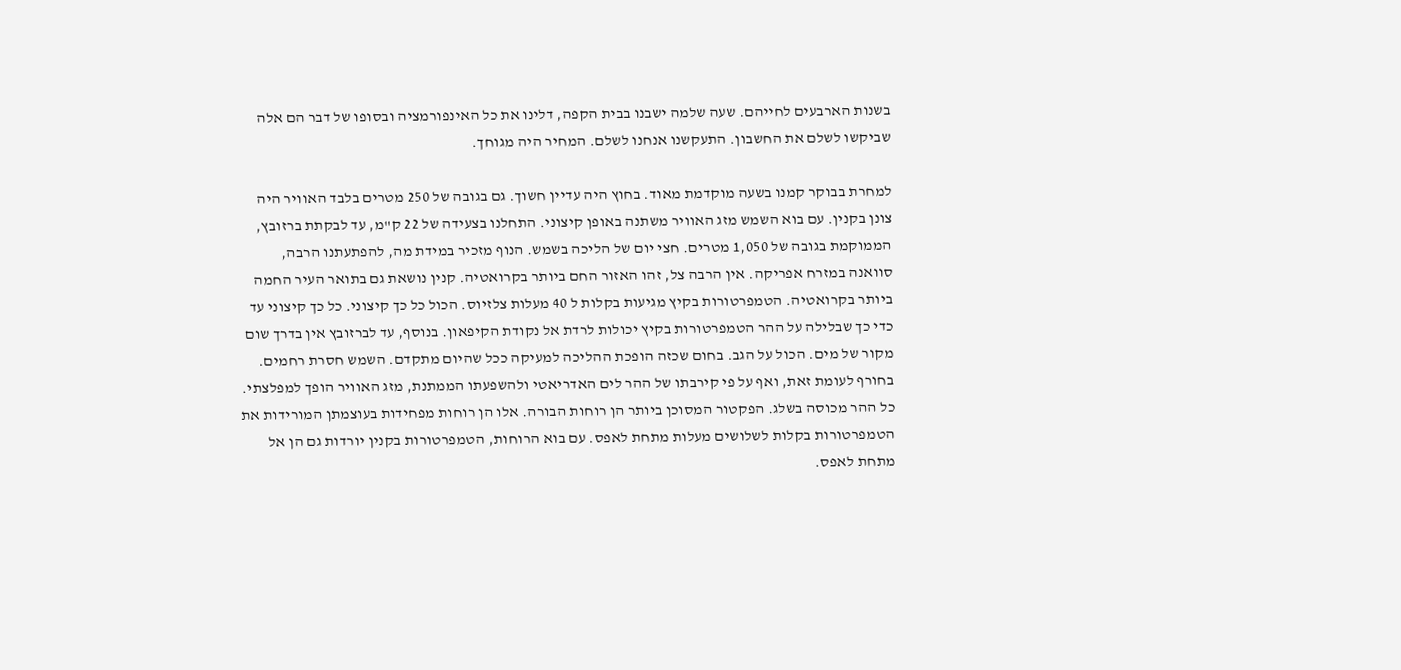בשנות הארבעים לחייהם. שעה שלמה ישבנו בבית הקפה, דלינו את כל האינפורמציה ובסופו של דבר הם אלה שביקשו לשלם את החשבון. התעקשנו אנחנו לשלם. המחיר היה מגוחך.

למחרת בבוקר קמנו בשעה מוקדמת מאוד. בחוץ היה עדיין חשוך. גם בגובה של 250 מטרים בלבד האוויר היה צונן בקנין. עם בוא השמש מזג האוויר משתנה באופן קיצוני. התחלנו בצעידה של 22 ק"מ, עד לבקתת ברזובץ, הממוקמת בגובה של 1,050 מטרים. חצי יום של הליכה בשמש. הנוף מזכיר במידת מה, להפתעתנו הרבה, סוואנה במזרח אפריקה. אין הרבה צל, זהו האזור החם ביותר בקרואטיה. קנין נושאת גם בתואר העיר החמה ביותר בקרואטיה. הטמפרטורות בקיץ מגיעות בקלות ל 40 מעלות צלזיוס. הכול כל כך קיצוני. כל כך קיצוני עד כדי כך שבלילה על ההר הטמפרטורות בקיץ יכולות לרדת אל נקודת הקיפאון. בנוסף, עד לברזובץ אין בדרך שום מקור של מים. הכול על הגב. בחום שכזה הופכת ההליכה למעיקה ככל שהיום מתקדם. השמש חסרת רחמים. בחורף לעומת זאת, ואף על פי קירבתו של ההר לים האדריאטי ולהשפעתו הממתנת, מזג האוויר הופך למפלצתי. כל ההר מכוסה בשלג. הפקטור המסוכן ביותר הן רוחות הבורה. אלו הן רוחות מפחידות בעוצמתן המורידות את הטמפרטורות בקלות לשלושים מעלות מתחת לאפס. עם בוא הרוחות, הטמפרטורות בקנין יורדות גם הן אל מתחת לאפס.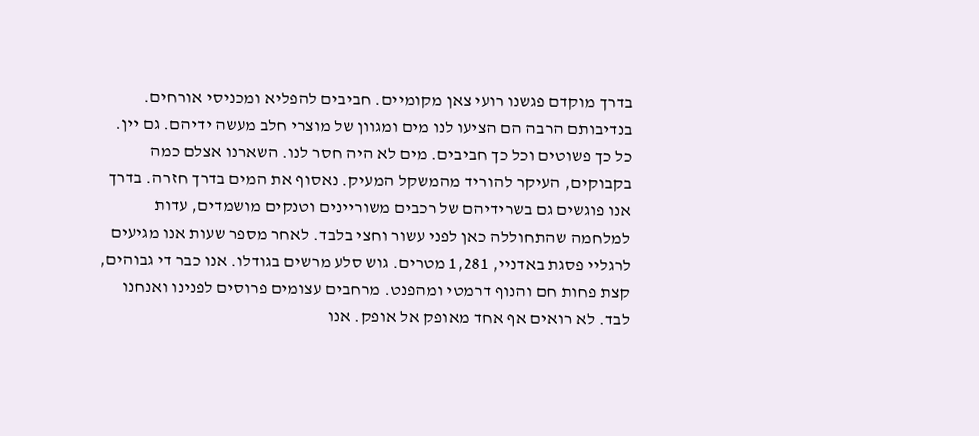בדרך מוקדם פגשנו רועי צאן מקומיים. חביבים להפליא ומכניסי אורחים. בנדיבותם הרבה הם הציעו לנו מים ומגוון של מוצרי חלב מעשה ידיהם. גם יין. כל כך פשוטים וכל כך חביבים. מים לא היה חסר לנו. השארנו אצלם כמה בקבוקים, העיקר להוריד מהמשקל המעיק. נאסוף את המים בדרך חזרה. בדרך אנו פוגשים גם בשרידיהם של רכבים משוריינים וטנקים מושמדים, עדות למלחמה שהתחוללה כאן לפני עשור וחצי בלבד. לאחר מספר שעות אנו מגיעים לרגליי פסגת באדניי, 1,281 מטרים. גוש סלע מרשים בגודלו. אנו כבר די גבוהים, קצת פחות חם והנוף דרמטי ומהפנט. מרחבים עצומים פרוסים לפנינו ואנחנו לבד. לא רואים אף אחד מאופק אל אופק. אנו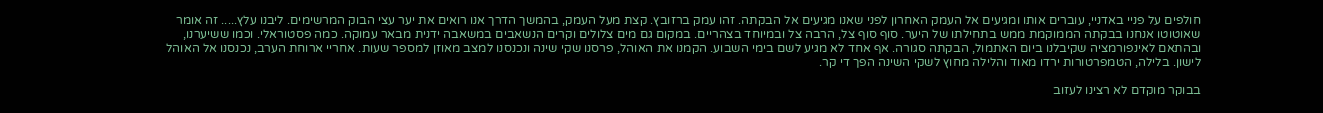חולפים על פניי באדניי, עוברים אותו ומגיעים אל העמק האחרון לפני שאנו מגיעים אל הבקתה. זהו עמק ברזובץ. קצת מעל העמק, בהמשך הדרך אנו רואים את יער עצי הבוק המרשימים. ליבנו עלץ..... זה אומר שאוטוטו אנחנו בבקתה הממוקמת ממש בתחילתו של היער. סוף סוף צל, הרבה צל ובמיוחד בצהריים. במקום גם מים צלולים וקרים הנשאבים במשאבה ידנית מבאר עמוקה. כמה פסטוראלי. וכמו ששיערנו, ובהתאם לאינפורמציה שקיבלנו ביום האתמול, הבקתה סגורה. אף אחד לא מגיע לשם בימי השבוע. הקמנו את האוהל, פרסנו שקי שינה ונכנסנו למצב מאוזן למספר שעות. אחריי ארוחת הערב, נכנסנו אל האוהל לישון. בלילה, הטמפרטורות ירדו מאוד והלילה מחוץ לשקי השינה הפך די קר.

בבוקר מוקדם לא רצינו לעזוב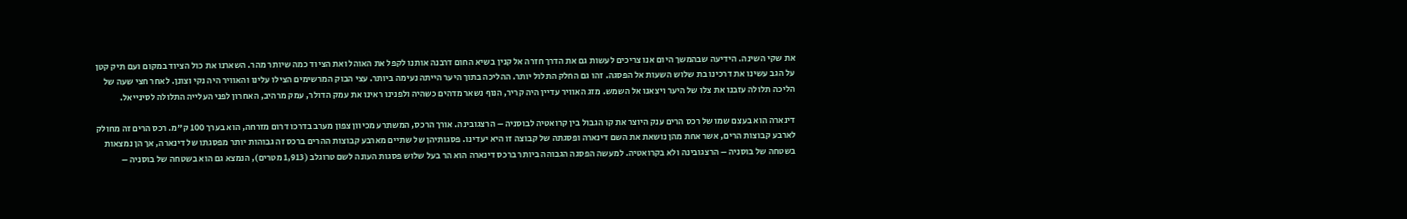את שקי השינה. הידיעה שבהמשך היום אנו צריכים לעשות גם את הדרך חזרה אל קנין בשיא החום דרבנה אותנו לקפל את האוהל ואת הציוד כמה שיותר מהר. השארנו את כול הציוד במקום ועם תיק קטן על הגב עשינו את דרכינו בת שלוש השעות אל הפסגה. זהו גם החלק התלול יותר. ההליכה בתוך היער הייתה נעימה ביותר. עצי הבוק המרשימים הצילו עלינו והאוויר היה נקי וצונן. לאחר חצי שעה של הליכה תלולה עזבנו את צלו של היער ויצאנו אל השמש. מזג האוויר עדיין היה קריר, הנוף נשאר מדהים כשהיה ולפנינו ראינו את עמק הדולר, עמק מרהיב, האחרון לפני העלייה התלולה לסינייאל.

דינארה הוא בעצם שמו של רכס הרים ענק היוצר את קו הגבול בין קרואטיה לבוסניה – הרצגובינה. אורך הרכס, המשתרע מכיוון צפון מערב בדרכו דרום מזרחה, הוא בערך 100 ק"מ. רכס הרים זה מחולק לארבע קבוצות הרים, אשר אחת מהן נושאת את השם דינארה ופסגתה של קבוצה זו היא יעדינו. פסגותיהן של שתיים מארבע קבוצות ההרים ברכס זה גבוהות יותר מפסגתו של דינארה, אך הן נמצאות בשטחה של בוסניה – הרצגובינה ולא בקרואטיה. למעשה הפסגה הגבוהה ביותר ברכס דינארה הוא הר בעל שלוש פסגות העונה לשם טרוגלב (1,913 מטרים), הנמצא גם הוא בשטחה של בוסניה –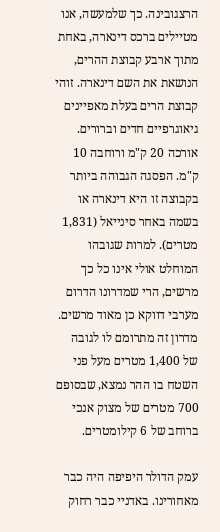הרצגובינה. כך שלמעשה, אנו מטיילים ברכס דינארה, באחת מתוך ארבע קבוצת ההרים, הנושאת את השם דינארה. זוהי קבוצת הרים בעלת מאפיינים גיאוגרפיים חדים וברורים. אורכה 20 ק"מ ורוחבה 10 ק"מ. הפסגה הגבוהה ביותר בקבוצה זו היא דינארה או בשמה באחר סינייאל (1,831 מטרים). למרות שגובהו המוחלט אולי אינו כל כך מרשים, הרי שמדרונו הדרום מערבי דווקא כן מאוד מרשים. מדרון זה מתרומם לו לגובה של 1,400 מטרים מעל פני השטח בו ההר נמצא, שבסופם 700 מטרים של מצוק אנכי ברוחב של 6 קילומטרים.

עמק הדולר היפיפה היה כבר מאחורינו. באדניי כבר רחוק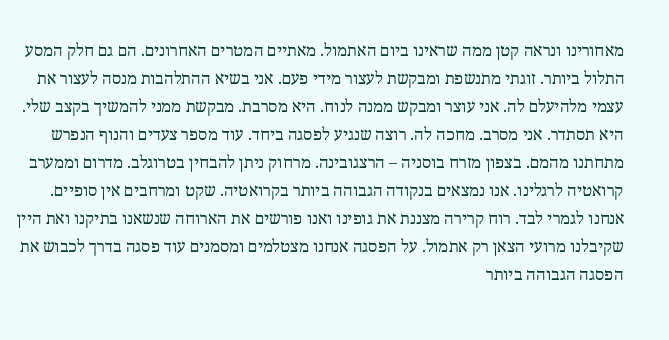מאחורינו ונראה קטן ממה שראינו ביום האתמול. מאתיים המטרים האחרונים. הם גם חלק המסע התלול ביותר. זוגתי מתנשפת ומבקשת לעצור מידי פעם. אני בשיא ההתלהבות מנסה לעצור את עצמי מלהיעלם לה. אני עוצר ומבקש ממנה לנוח. היא מסרבת. מבקשת ממני להמשיך בקצב שלי. היא תסתדר. אני מסרב. מחכה לה. רוצה שנגיע לפסגה ביחד. עוד מספר צעדים והנוף הנפרש מתחתנו מהמם. בצפון מזרח בוסניה – הרצגובינה. מרחוק ניתן להבחין בטרוגלב. מדרום וממערב קרואטיה לרגלינו. אנו נמצאים בנקודה הגבוהה ביותר בקרואטיה. שקט ומרחבים אין סופיים. אנחנו לגמרי לבד. רוח קרירה מצננת את גופינו ואנו פורשים את הארוחה שנשאנו בתיקנו ואת היין שקיבלנו מרועי הצאן רק אתמול. על הפסגה אנחנו מצטלמים ומסמנים עוד פסגה בדרך לכבוש את הפסגה הגבוהה ביותר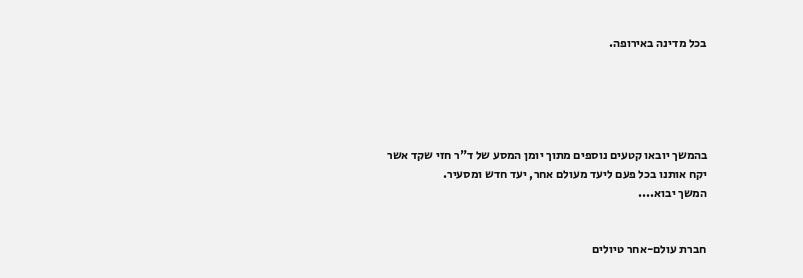בכל מדינה באירופה.





בהמשך יובאו קטעים נוספים מתוך יומן המסע של ד"ר חזי שקד אשר יקח אותנו בכל פעם ליעד מעולם אחר, יעד חדש ומסעיר.
המשך יבוא....


חברת עולם-אחר טיולים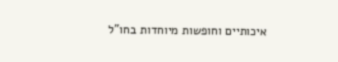איכותיים וחופשות מיוחדות בחו"ל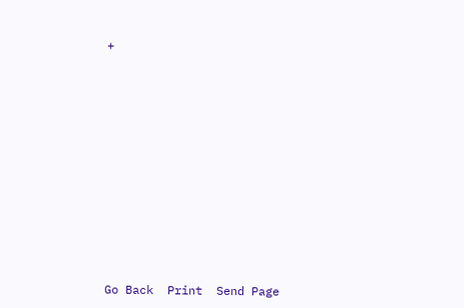+
















Go Back  Print  Send Page